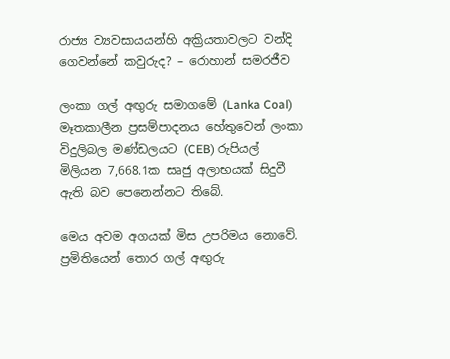රාජ්‍ය ව්‍යවසායයන්හි අක්‍රියතාවලට වන්දි ගෙවන්නේ කවුරුද? – රොහාන් සමරජීව

ලංකා ගල් අඟුරු සමාගමේ (Lanka Coal) මෑතකාලීන ප්‍රසම්පාදනය හේතුවෙන් ලංකා විදුලිබල මණ්ඩලයට (CEB) රුපියල් මිලියන 7,668.1ක සෘජු අලාභයක් සිදුවී ඇති බව පෙනෙන්නට තිබේ.

මෙය අවම අගයක් මිස උපරිමය නොවේ. ප්‍රමිතියෙන් තොර ගල් අඟුරු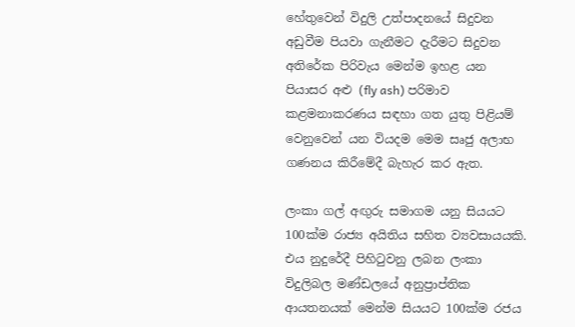හේතුවෙන් විදුලි උත්පාදනයේ සිදුවන අඩුවීම පියවා ගැනීමට දැරීමට සිදුවන අතිරේක පිරිවැය මෙන්ම ඉහළ යන පියාසර අළු (fly ash) පරිමාව කළමනාකරණය සඳහා ගත යුතු පිළියම් වෙනුවෙන් යන වියදම මෙම සෘජු අලාභ ගණනය කිරීමේදී බැහැර කර ඇත.

ලංකා ගල් අඟුරු සමාගම යනු සියයට 100ක්ම රාජ්‍ය අයිතිය සහිත ව්‍යවසායයකි. එය නුදුරේදී පිහිටුවනු ලබන ලංකා විදුලිබල මණ්ඩලයේ අනුප්‍රාප්තික ආයතනයක් මෙන්ම සියයට 100ක්ම රජය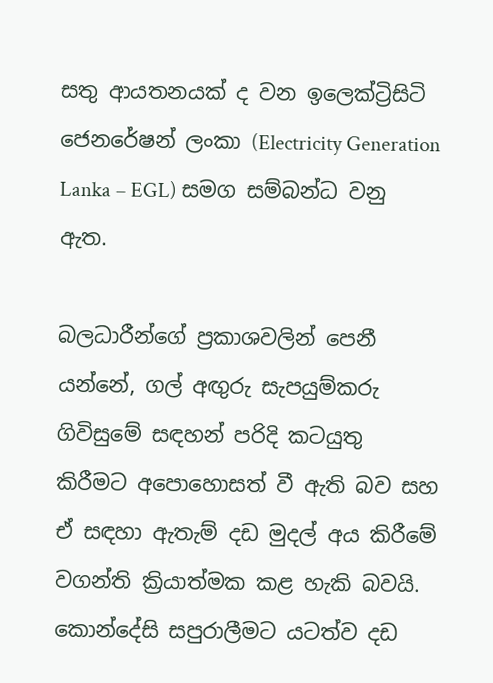සතු ආයතනයක් ද වන ඉලෙක්ට්‍රිසිටි ජෙනරේෂන් ලංකා (Electricity Generation Lanka – EGL) සමග සම්බන්ධ වනු ඇත.

බලධාරීන්ගේ ප්‍රකාශවලින් පෙනී යන්නේ, ගල් අඟුරු සැපයුම්කරු ගිවිසුමේ සඳහන් පරිදි කටයුතු කිරීමට අපොහොසත් වී ඇති බව සහ ඒ සඳහා ඇතැම් දඩ මුදල් අය කිරීමේ වගන්ති ක්‍රියාත්මක කළ හැකි බවයි. කොන්දේසි සපුරාලීමට යටත්ව දඩ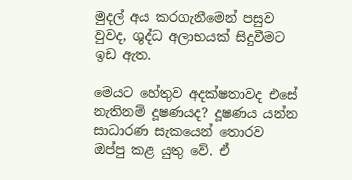මුදල් අය කරගැනීමෙන් පසුව වුවද, ශුද්ධ අලාභයක් සිදුවීමට ඉඩ ඇත.

මෙයට හේතුව අදක්ෂතාවද එසේ නැතිනම් දූෂණයද? දූෂණය යන්න සාධාරණ සැකයෙන් තොරව ඔප්පු කළ යුතු වේ. ඒ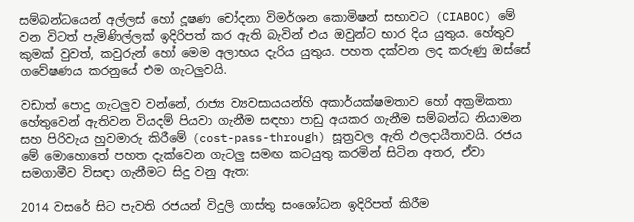සම්බන්ධයෙන් අල්ලස් හෝ දූෂණ චෝදනා විමර්ශන කොමිෂන් සභාවට (CIABOC) මේ වන විටත් පැමිණිල්ලක් ඉදිරිපත් කර ඇති බැවින් එය ඔවුන්ට භාර දිය යුතුය. හේතුව කුමක් වුවත්, කවුරුන් හෝ මෙම අලාභය දැරිය යුතුය. පහත දක්වන ලද කරුණු ඔස්සේ ගවේෂණය කරනුයේ එම ගැටලුවයි.

වඩාත් පොදු ගැටලුව වන්නේ, රාජ්‍ය ව්‍යවසායයන්හි අකාර්යක්ෂමතාව හෝ අක්‍රමිකතා හේතුවෙන් ඇතිවන වියදම් පියවා ගැනීම සඳහා පාඩු අයකර ගැනීම සම්බන්ධ නියාමන සහ පිරිවැය හුවමාරු කිරීමේ (cost-pass-through) සූත්‍රවල ඇති ඵලදායීතාවයි. රජය මේ මොහොතේ පහත දැක්වෙන ගැටලු සමඟ කටයුතු කරමින් සිටින අතර, ඒවා සමගාමීව විසඳා ගැනීමට සිදු වනු ඇත:

2014 වසරේ සිට පැවති රජයන් විදුලි ගාස්තු සංශෝධන ඉදිරිපත් කිරීම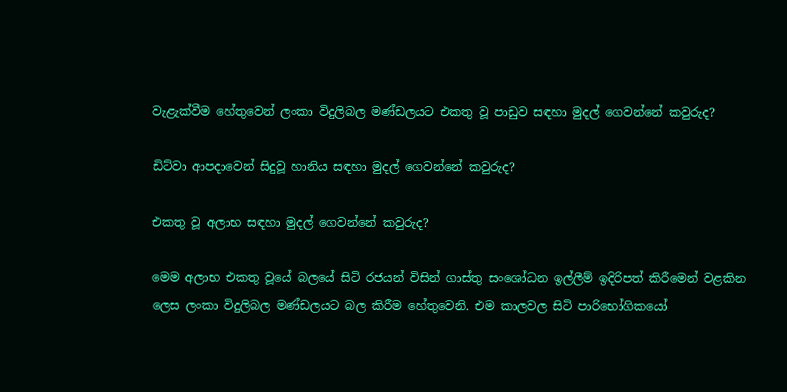වැළැක්වීම හේතුවෙන් ලංකා විදුලිබල මණ්ඩලයට එකතු වූ පාඩුව සඳහා මුදල් ගෙවන්නේ කවුරුද?

ඩිට්වා ආපදාවෙන් සිදුවූ හානිය සඳහා මුදල් ගෙවන්නේ කවුරුද?

එකතු වූ අලාභ සඳහා මුදල් ගෙවන්නේ කවුරුද?

මෙම අලාභ එකතු වූයේ බලයේ සිටි රජයන් විසින් ගාස්තු සංශෝධන ඉල්ලීම් ඉදිරිපත් කිරීමෙන් වළකින ලෙස ලංකා විදුලිබල මණ්ඩලයට බල කිරීම හේතුවෙනි. එම කාලවල සිටි පාරිභෝගිකයෝ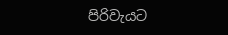පිරිවැයට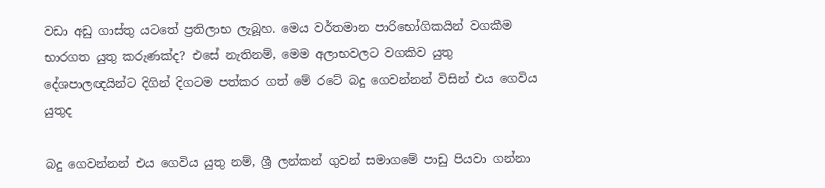වඩා අඩු ගාස්තු යටතේ ප්‍රතිලාභ ලැබූහ. මෙය වර්තමාන පාරිභෝගිකයින් වගකීම භාරගත යුතු කරුණක්ද? එසේ නැතිනම්, මෙම අලාභවලට වගකිව යුතු දේශපාලඥයින්ට දිගින් දිගටම පත්කර ගත් මේ රටේ බදු ගෙවන්නන් විසින් එය ගෙවිය යුතුද

බදු ගෙවන්නන් එය ගෙවිය යුතු නම්, ශ්‍රී ලන්කන් ගුවන් සමාගමේ පාඩු පියවා ගන්නා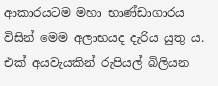ආකාරයටම මහා භාණ්ඩාගාරය විසින් මෙම අලාභයද දැරිය යුතු ය. එක් අයවැයකින් රුපියල් බිලියන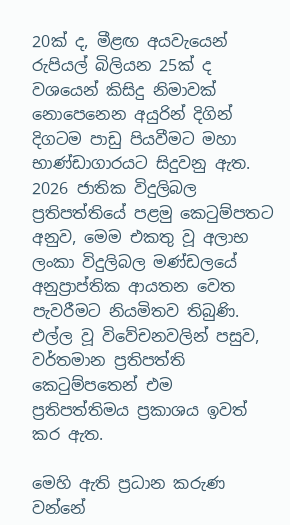20ක් ද, මීළඟ අයවැයෙන් රුපියල් බිලියන 25ක් ද වශයෙන් කිසිදු නිමාවක් නොපෙනෙන අයුරින් දිගින් දිගටම පාඩු පියවීමට මහා භාණ්ඩාගාරයට සිදුවනු ඇත. 2026 ජාතික විදුලිබල ප්‍රතිපත්තියේ පළමු කෙටුම්පතට අනුව, මෙම එකතු වූ අලාභ ලංකා විදුලිබල මණ්ඩලයේ අනුප්‍රාප්තික ආයතන වෙත පැවරීමට නියමිතව තිබුණි. එල්ල වූ විවේචනවලින් පසුව, වර්තමාන ප්‍රතිපත්ති කෙටුම්පතෙන් එම ප්‍රතිපත්තිමය ප්‍රකාශය ඉවත් කර ඇත.

මෙහි ඇති ප්‍රධාන කරුණ වන්නේ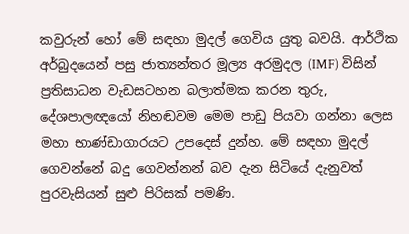කවුරුන් හෝ මේ සඳහා මුදල් ගෙවිය යුතු බවයි. ආර්ථික අර්බුදයෙන් පසු ජාත්‍යන්තර මූල්‍ය අරමුදල (IMF) විසින් ප්‍රතිසාධන වැඩසටහන බලාත්මක කරන තුරු, දේශපාලඥයෝ නිහඬවම මෙම පාඩු පියවා ගන්නා ලෙස මහා භාණ්ඩාගාරයට උපදෙස් දුන්හ. මේ සඳහා මුදල් ගෙවන්නේ බදු ගෙවන්නන් බව දැන සිටියේ දැනුවත් පුරවැසියන් සුළු පිරිසක් පමණි.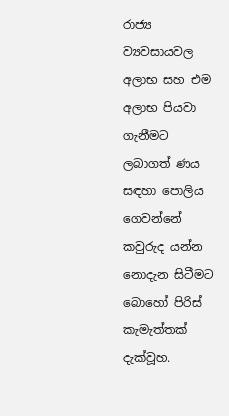රාජ්‍ය ව්‍යවසායවල අලාභ සහ එම අලාභ පියවා ගැනීමට ලබාගත් ණය සඳහා පොලිය ගෙවන්නේ කවුරුද යන්න නොදැන සිටීමට බොහෝ පිරිස් කැමැත්තක් දැක්වූහ.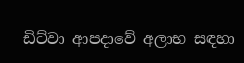ඩිට්වා ආපදාවේ අලාභ සඳහා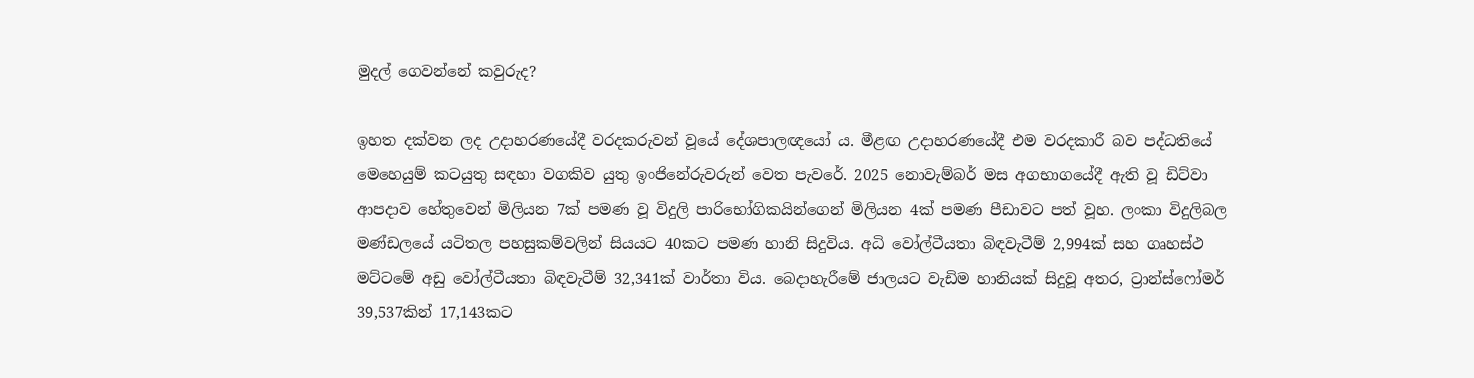මුදල් ගෙවන්නේ කවුරුද?

ඉහත දක්වන ලද උදාහරණයේදී වරදකරුවන් වූයේ දේශපාලඥයෝ ය. මීළඟ උදාහරණයේදී එම වරදකාරී බව පද්ධතියේ මෙහෙයුම් කටයුතු සඳහා වගකිව යුතු ඉංජිනේරුවරුන් වෙත පැවරේ. 2025 නොවැම්බර් මස අගභාගයේදී ඇති වූ ඩිට්වා ආපදාව හේතුවෙන් මිලියන 7ක් පමණ වූ විදුලි පාරිභෝගිකයින්ගෙන් මිලියන 4ක් පමණ පීඩාවට පත් වූහ. ලංකා විදුලිබල මණ්ඩලයේ යටිතල පහසුකම්වලින් සියයට 40කට පමණ හානි සිදුවිය. අධි වෝල්ටීයතා බිඳවැටීම් 2,994ක් සහ ගෘහස්ථ මට්ටමේ අඩු වෝල්ටීයතා බිඳවැටීම් 32,341ක් වාර්තා විය. බෙදාහැරීමේ ජාලයට වැඩිම හානියක් සිදුවූ අතර, ට්‍රාන්ස්ෆෝමර් 39,537කින් 17,143කට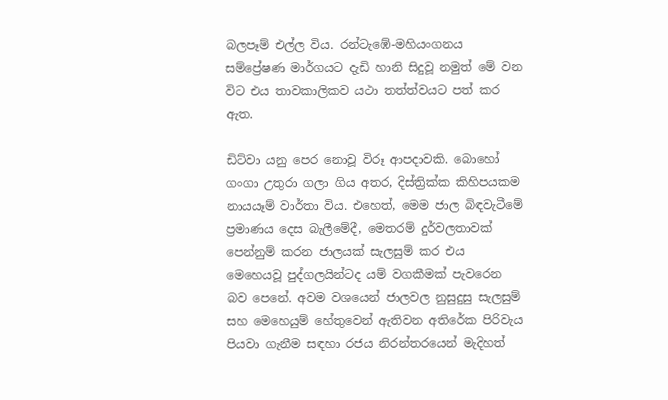බලපෑම් එල්ල විය. රන්ටැඹේ-මහියංගනය සම්ප්‍රේෂණ මාර්ගයට දැඩි හානි සිදුවූ නමුත් මේ වන විට එය තාවකාලිකව යථා තත්ත්වයට පත් කර ඇත.

ඩිට්වා යනු පෙර නොවූ විරූ ආපදාවකි. බොහෝ ගංගා උතුරා ගලා ගිය අතර, දිස්ත්‍රික්ක කිහිපයකම නායයෑම් වාර්තා විය. එහෙත්, මෙම ජාල බිඳවැටීමේ ප්‍රමාණය දෙස බැලීමේදී, මෙතරම් දුර්වලතාවක් පෙන්නුම් කරන ජාලයක් සැලසුම් කර එය මෙහෙයවූ පුද්ගලයින්ටද යම් වගකීමක් පැවරෙන බව පෙනේ. අවම වශයෙන් ජාලවල නුසුදුසු සැලසුම් සහ මෙහෙයුම් හේතුවෙන් ඇතිවන අතිරේක පිරිවැය පියවා ගැනීම සඳහා රජය නිරන්තරයෙන් මැදිහත්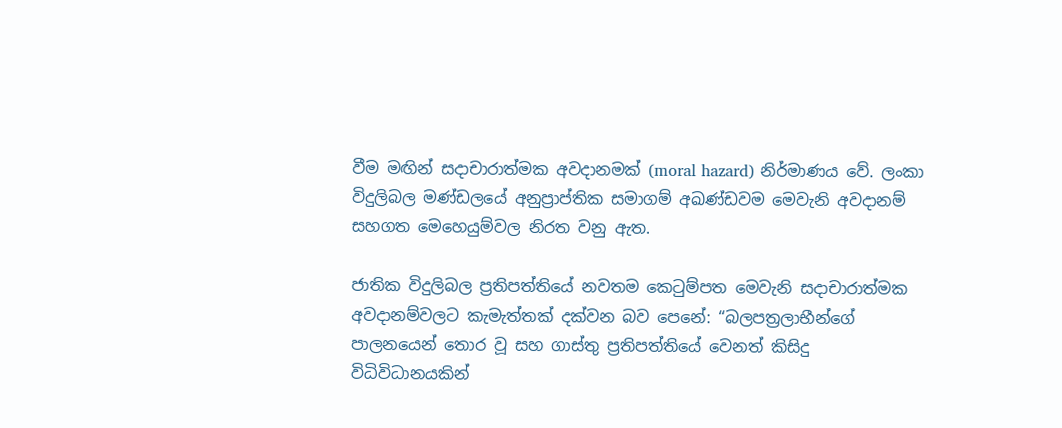වීම මඟින් සදාචාරාත්මක අවදානමක් (moral hazard) නිර්මාණය වේ. ලංකා විදුලිබල මණ්ඩලයේ අනුප්‍රාප්තික සමාගම් අඛණ්ඩවම මෙවැනි අවදානම් සහගත මෙහෙයුම්වල නිරත වනු ඇත.

ජාතික විදුලිබල ප්‍රතිපත්තියේ නවතම කෙටුම්පත මෙවැනි සදාචාරාත්මක අවදානම්වලට කැමැත්තක් දක්වන බව පෙනේ: “බලපත්‍රලාභීන්ගේ පාලනයෙන් තොර වූ සහ ගාස්තු ප්‍රතිපත්තියේ වෙනත් කිසිදු විධිවිධානයකින්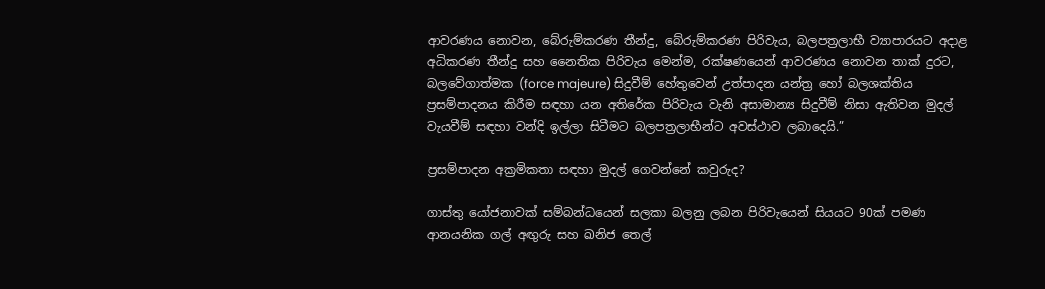ආවරණය නොවන, බේරුම්කරණ තීන්දු, බේරුම්කරණ පිරිවැය, බලපත්‍රලාභී ව්‍යාපාරයට අදාළ අධිකරණ තීන්දු සහ නෛතික පිරිවැය මෙන්ම, රක්ෂණයෙන් ආවරණය නොවන තාක් දුරට, බලවේගාත්මක (force majeure) සිදුවීම් හේතුවෙන් උත්පාදන යන්ත්‍ර හෝ බලශක්තිය ප්‍රසම්පාදනය කිරීම සඳහා යන අතිරේක පිරිවැය වැනි අසාමාන්‍ය සිදුවීම් නිසා ඇතිවන මුදල් වැයවීම් සඳහා වන්දි ඉල්ලා සිටීමට බලපත්‍රලාභීන්ට අවස්ථාව ලබාදෙයි.”

ප්‍රසම්පාදන අක්‍රමිකතා සඳහා මුදල් ගෙවන්නේ කවුරුද?

ගාස්තු යෝජනාවක් සම්බන්ධයෙන් සලකා බලනු ලබන පිරිවැයෙන් සියයට 90ක් පමණ ආනයනික ගල් අඟුරු සහ ඛනිජ තෙල්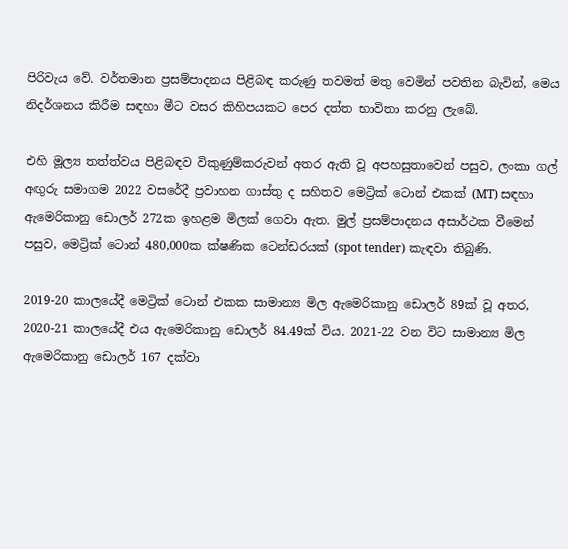පිරිවැය වේ. වර්තමාන ප්‍රසම්පාදනය පිළිබඳ කරුණු තවමත් මතු වෙමින් පවතින බැවින්, මෙය නිදර්ශනය කිරීම සඳහා මීට වසර කිහිපයකට පෙර දත්ත භාවිතා කරනු ලැබේ.

එහි මූල්‍ය තත්ත්වය පිළිබඳව විකුණුම්කරුවන් අතර ඇති වූ අපහසුතාවෙන් පසුව, ලංකා ගල් අඟුරු සමාගම 2022 වසරේදී ප්‍රවාහන ගාස්තු ද සහිතව මෙට්‍රික් ටොන් එකක් (MT) සඳහා ඇමෙරිකානු ඩොලර් 272ක ඉහළම මිලක් ගෙවා ඇත. මුල් ප්‍රසම්පාදනය අසාර්ථක වීමෙන් පසුව, මෙට්‍රික් ටොන් 480,000ක ක්ෂණික ටෙන්ඩරයක් (spot tender) කැඳවා තිබුණි.

2019-20 කාලයේදී මෙට්‍රික් ටොන් එකක සාමාන්‍ය මිල ඇමෙරිකානු ඩොලර් 89ක් වූ අතර, 2020-21 කාලයේදී එය ඇමෙරිකානු ඩොලර් 84.49ක් විය. 2021-22 වන විට සාමාන්‍ය මිල ඇමෙරිකානු ඩොලර් 167 දක්වා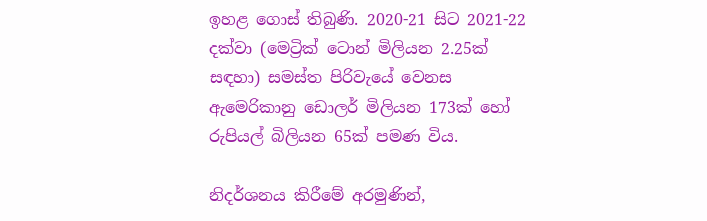ඉහළ ගොස් තිබුණි. 2020-21 සිට 2021-22 දක්වා (මෙට්‍රික් ටොන් මිලියන 2.25ක් සඳහා) සමස්ත පිරිවැයේ වෙනස ඇමෙරිකානු ඩොලර් මිලියන 173ක් හෝ රුපියල් බිලියන 65ක් පමණ විය.

නිදර්ශනය කිරීමේ අරමුණින්,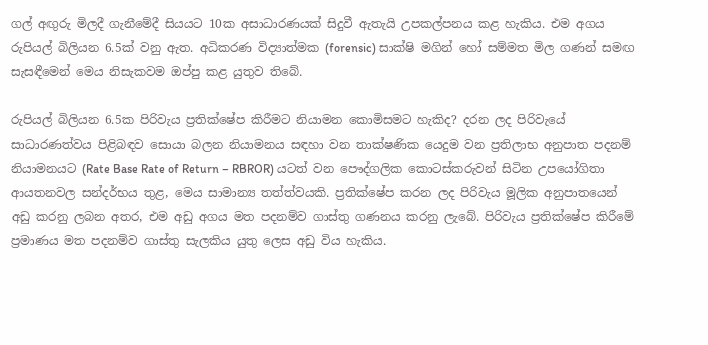ගල් අඟුරු මිලදී ගැනීමේදී සියයට 10ක අසාධාරණයක් සිදුවී ඇතැයි උපකල්පනය කළ හැකිය. එම අගය රුපියල් බිලියන 6.5ක් වනු ඇත. අධිකරණ විද්‍යාත්මක (forensic) සාක්ෂි මගින් හෝ සම්මත මිල ගණන් සමඟ සැසඳීමෙන් මෙය නිසැකවම ඔප්පු කළ යුතුව තිබේ.

රුපියල් බිලියන 6.5ක පිරිවැය ප්‍රතික්ෂේප කිරීමට නියාමන කොමිසමට හැකිද? දරන ලද පිරිවැයේ සාධාරණත්වය පිළිබඳව සොයා බලන නියාමනය සඳහා වන තාක්ෂණික යෙදුම වන ප්‍රතිලාභ අනුපාත පදනම් නියාමනයට (Rate Base Rate of Return – RBROR) යටත් වන පෞද්ගලික කොටස්කරුවන් සිටින උපයෝගිතා ආයතනවල සන්දර්භය තුළ, මෙය සාමාන්‍ය තත්ත්වයකි. ප්‍රතික්ෂේප කරන ලද පිරිවැය මූලික අනුපාතයෙන් අඩු කරනු ලබන අතර, එම අඩු අගය මත පදනම්ව ගාස්තු ගණනය කරනු ලැබේ. පිරිවැය ප්‍රතික්ෂේප කිරීමේ ප්‍රමාණය මත පදනම්ව ගාස්තු සැලකිය යුතු ලෙස අඩු විය හැකිය.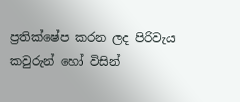ප්‍රතික්ෂේප කරන ලද පිරිවැය කවුරුන් හෝ විසින්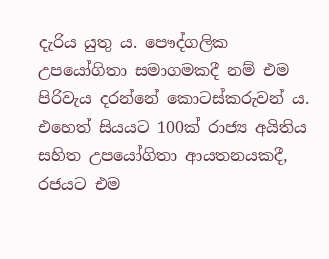දැරිය යුතු ය. පෞද්ගලික උපයෝගිතා සමාගමකදී නම් එම පිරිවැය දරන්නේ කොටස්කරුවන් ය. එහෙත් සියයට 100ක් රාජ්‍ය අයිතිය සහිත උපයෝගිතා ආයතනයකදී, රජයට එම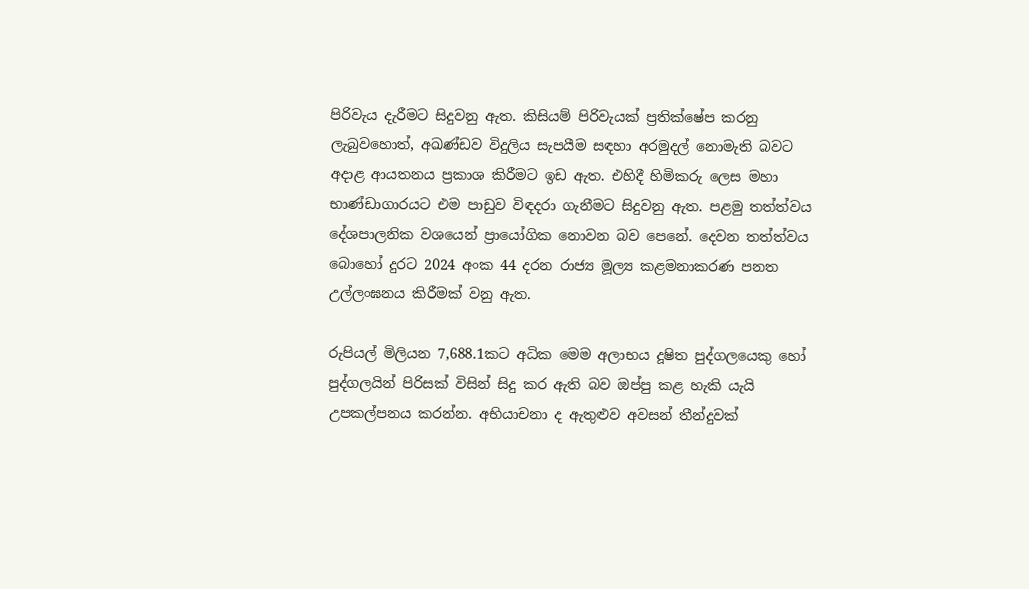පිරිවැය දැරීමට සිදුවනු ඇත. කිසියම් පිරිවැයක් ප්‍රතික්ෂේප කරනු ලැබුවහොත්, අඛණ්ඩව විදුලිය සැපයීම සඳහා අරමුදල් නොමැති බවට අදාළ ආයතනය ප්‍රකාශ කිරීමට ඉඩ ඇත. එහිදී හිමිකරු ලෙස මහා භාණ්ඩාගාරයට එම පාඩුව විඳදරා ගැනීමට සිදුවනු ඇත. පළමු තත්ත්වය දේශපාලනික වශයෙන් ප්‍රායෝගික නොවන බව පෙනේ. දෙවන තත්ත්වය බොහෝ දුරට 2024 අංක 44 දරන රාජ්‍ය මූල්‍ය කළමනාකරණ පනත උල්ලංඝනය කිරීමක් වනු ඇත.

රුපියල් මිලියන 7,688.1කට අධික මෙම අලාභය දූෂිත පුද්ගලයෙකු හෝ පුද්ගලයින් පිරිසක් විසින් සිදු කර ඇති බව ඔප්පු කළ හැකි යැයි උපකල්පනය කරන්න. අභියාචනා ද ඇතුළුව අවසන් තීන්දුවක්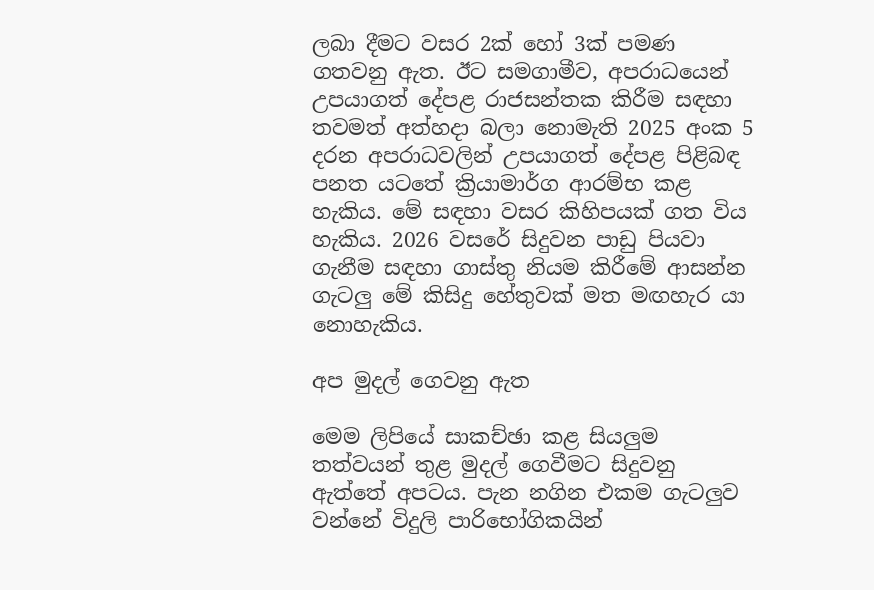ලබා දීමට වසර 2ක් හෝ 3ක් පමණ ගතවනු ඇත. ඊට සමගාමීව, අපරාධයෙන් උපයාගත් දේපළ රාජසන්තක කිරීම සඳහා තවමත් අත්හදා බලා නොමැති 2025 අංක 5 දරන අපරාධවලින් උපයාගත් දේපළ පිළිබඳ පනත යටතේ ක්‍රියාමාර්ග ආරම්භ කළ හැකිය. මේ සඳහා වසර කිහිපයක් ගත විය හැකිය. 2026 වසරේ සිදුවන පාඩු පියවා ගැනීම සඳහා ගාස්තු නියම කිරීමේ ආසන්න ගැටලු මේ කිසිදු හේතුවක් මත මඟහැර යා නොහැකිය.

අප මුදල් ගෙවනු ඇත

මෙම ලිපියේ සාකච්ඡා කළ සියලුම තත්වයන් තුළ මුදල් ගෙවීමට සිදුවනු ඇත්තේ අපටය. පැන නගින එකම ගැටලුව වන්නේ විදුලි පාරිභෝගිකයින්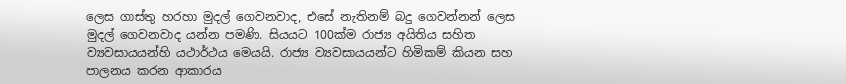ලෙස ගාස්තු හරහා මුදල් ගෙවනවාද, එසේ නැතිනම් බදු ගෙවන්නන් ලෙස මුදල් ගෙවනවාද යන්න පමණි. සියයට 100ක්ම රාජ්‍ය අයිතිය සහිත ව්‍යවසායයන්හි යථාර්ථය මෙයයි. රාජ්‍ය ව්‍යවසායයන්ට හිමිකම් කියන සහ පාලනය කරන ආකාරය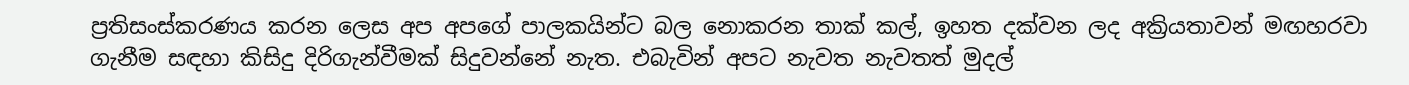ප්‍රතිසංස්කරණය කරන ලෙස අප අපගේ පාලකයින්ට බල නොකරන තාක් කල්, ඉහත දක්වන ලද අක්‍රියතාවන් මඟහරවා ගැනීම සඳහා කිසිදු දිරිගැන්වීමක් සිදුවන්නේ නැත. එබැවින් අපට නැවත නැවතත් මුදල්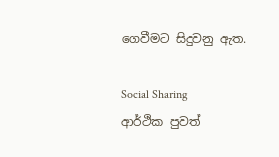ගෙවීමට සිදුවනු ඇත.

Social Sharing
ආර්ථික පුවත්